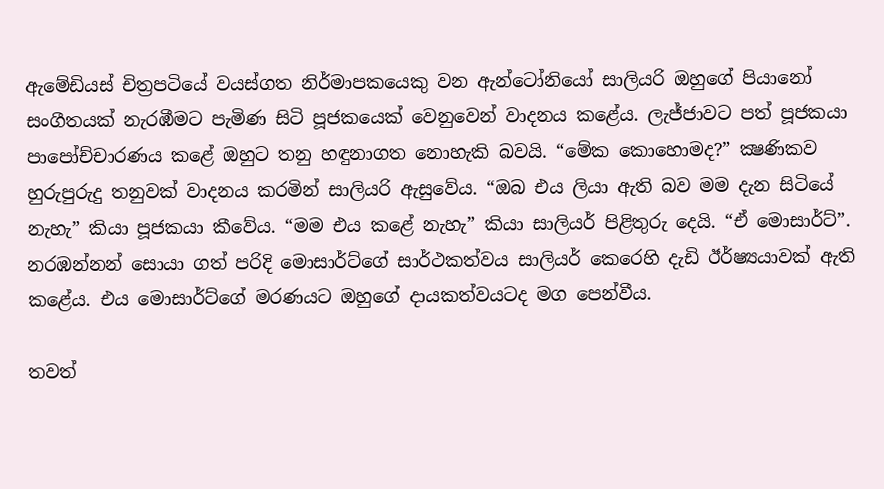ඇමේඩියස් චිත්‍රපටියේ වයස්ගත නිර්මාපකයෙකු වන ඇන්ටෝනියෝ සාලියරි ඔහුගේ පියානෝ සංගීතයක් නැරඹීමට පැමිණ සිටි පූජකයෙක් වෙනුවෙන් වාදනය කළේය. ලැජ්ජාවට පත් පූජකයා පාපෝච්චාරණය කළේ ඔහුට තනු හඳුනාගත නොහැකි බවයි. “මේක කොහොමද?” ක්‍ෂණිකව හුරුපුරුදු තනුවක් වාදනය කරමින් සාලියරි ඇසුවේය. “ඔබ එය ලියා ඇති බව මම දැන සිටියේ නැහැ” කියා පූජකයා කීවේය. “මම එය කළේ නැහැ” කියා සාලියර් පිළිතුරු දෙයි. “ඒ මොසාර්ට්”. නරඹන්නන් සොයා ගත් පරිදි මොසාර්ට්ගේ සාර්ථකත්වය සාලියර් කෙරෙහි දැඩි ඊර්ෂ්‍යයාවක් ඇති කළේය. එය මොසාර්ට්ගේ මරණයට ඔහුගේ දායකත්වයටද මග පෙන්වීය.

තවත්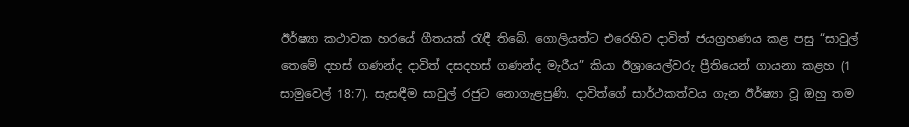ඊර්ෂ්‍යා කථාවක හරයේ ගීතයක් රැඳී තිබේ. ගොලියත්ට එරෙහිව දාවිත් ජයග්‍රහණය කළ පසු “සාවුල් තෙමේ දහස් ගණන්ද දාවිත් දසදහස් ගණන්ද මැරීය” කියා ඊශ්‍රායෙල්වරු ප්‍රීතියෙන් ගායනා කළහ (1 සාමුවෙල් 18:7). සැසඳීම සාවුල් රජුට නොගැළපුණි. දාවිත්ගේ සාර්ථකත්වය ගැන ඊර්ෂ්‍යා වූ ඔහු තම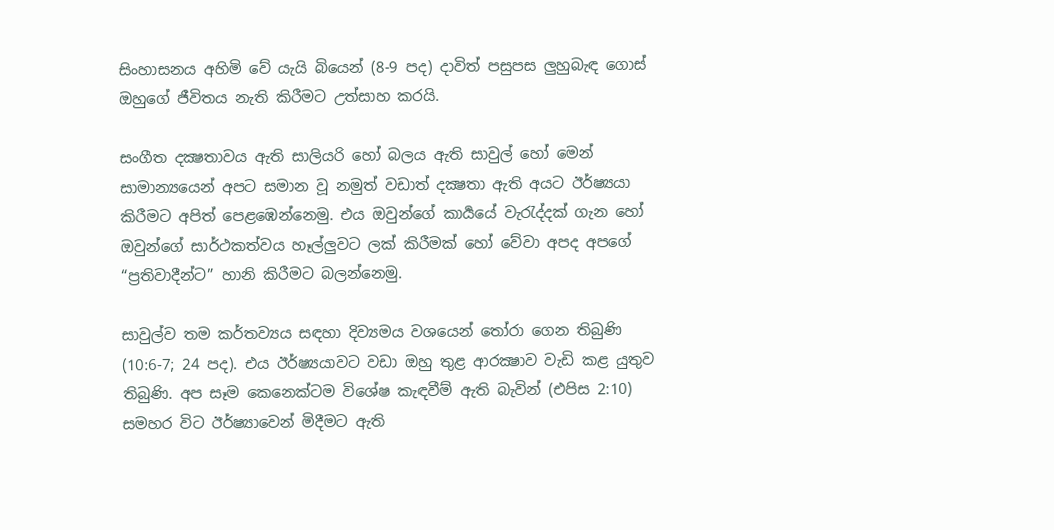සිංහාසනය අහිමි වේ යැයි බියෙන් (8-9 පද) දාවිත් පසුපස ලුහුබැඳ ගොස් ඔහුගේ ජීවිතය නැති කිරීමට උත්සාහ කරයි.

සංගීත දක්‍ෂතාවය ඇති සාලියරි හෝ බලය ඇති සාවුල් හෝ මෙන් සාමාන්‍යයෙන් අපට සමාන වූ නමුත් වඩාත් දක්‍ෂතා ඇති අයට ඊර්ෂ්‍යයා කිරීමට අපිත් පෙළඹෙන්නෙමු. එය ඔවුන්ගේ කාර්‍යයේ වැරැද්දක් ගැන හෝ ඔවුන්ගේ සාර්ථකත්වය හෑල්ලුවට ලක් කිරීමක් හෝ වේවා අපද අපගේ “ප්‍රතිවාදීන්ට” හානි කිරීමට බලන්නෙමු.

සාවුල්ව තම කර්තව්‍යය සඳහා දිව්‍යමය වශයෙන් තෝරා ගෙන තිබුණි (10:6-7; 24 පද). එය ඊර්ෂ්‍යයාවට වඩා ඔහු තුළ ආරක්‍ෂාව වැඩි කළ යුතුව තිබුණි. අප සෑම කෙනෙක්ටම විශේෂ කැඳවීම් ඇති බැවින් (එපිස 2:10) සමහර විට ඊර්ෂ්‍යාවෙන් මිදීමට ඇති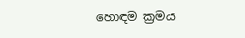හොඳම ක්‍රමය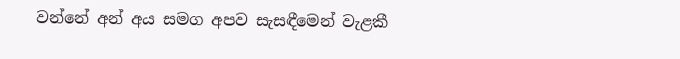වන්නේ අන් අය සමග අපව සැසඳීමෙන් වැළකී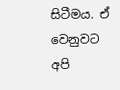සිටීමය. ඒ වෙනුවට අපි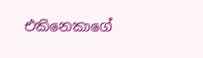එකිනෙකාගේ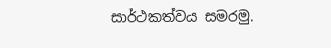සාර්ථකත්වය සමරමු.